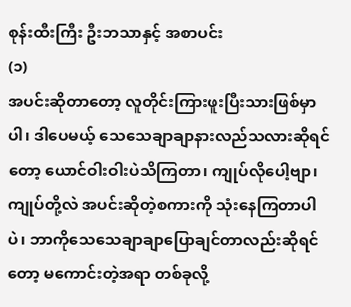စုန်းထီးကြီး ဦးဘသာနှင့် အစာပင်း
(၁)
အပင်းဆိုတာတော့ လူတိုင်းကြားဖူးပြီးသားဖြစ်မှာပါ၊ ဒါပေမယ့် သေသေချာချာနားလည်သလားဆိုရင်တော့ ယောင်ဝါးဝါးပဲသိကြတာ၊ ကျုပ်လိုပေါ့ဗျာ၊ ကျုပ်တို့လဲ အပင်းဆိုတဲ့စကားကို သုံးနေကြတာပါပဲ၊ ဘာကိုသေသေချာချာပြောချင်တာလည်းဆိုရင်တော့ မကောင်းတဲ့အရာ တစ်ခုလို့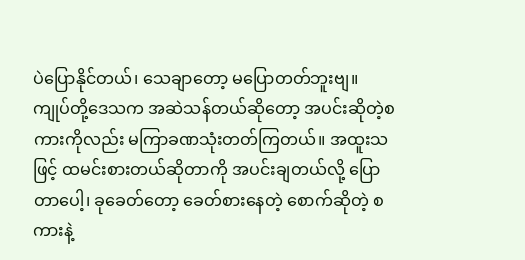ပဲပြောနိုင်တယ်၊ သေချာတော့ မပြောတတ်ဘူးဗျ။
ကျုပ်တို့ဒေသက အဆဲသန်တယ်ဆိုတော့ အပင်းဆိုတဲ့စကားကိုလည်း မကြာခဏသုံးတတ်ကြတယ်။ အထူးသဖြင့် ထမင်းစားတယ်ဆိုတာကို အပင်းချတယ်လို့ ပြောတာပေါ့၊ ခုခေတ်တော့ ခေတ်စားနေတဲ့ စောက်ဆိုတဲ့ စကားနဲ့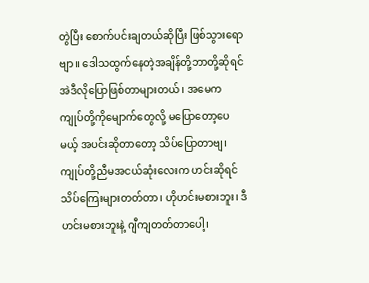တွဲပြီး စောက်ပင်းချတယ်ဆိုပြီး ဖြစ်သွားရောဗျာ။ ဒေါသထွက်နေတဲ့အချိန်တို့ဘာတို့ဆိုရင် အဲဒီလိုပြောဖြစ်တာများတယ်၊ အမေက ကျုပ်တို့ကိုမျောက်တွေလို့ မပြောတော့ပေမယ့် အပင်းဆိုတာတော့ သိပ်ပြောတာဗျ၊ ကျုပ်တို့ညီမအငယ်ဆုံးလေးက ဟင်းဆိုရင် သိပ်ကြေးများတတ်တာ၊ ဟိုဟင်းမစားဘူး၊ ဒီဟင်းမစားဘူးနဲ့ ဂျီကျတတ်တာပေါ့၊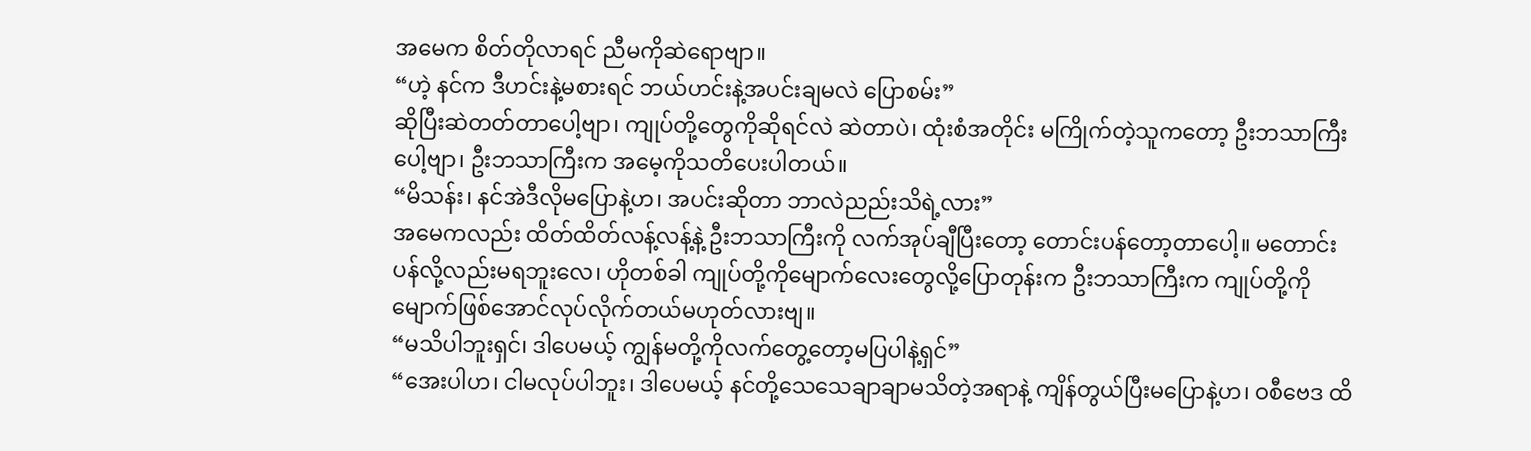အမေက စိတ်တိုလာရင် ညီမကိုဆဲရောဗျာ။
“ဟဲ့ နင်က ဒီဟင်းနဲ့မစားရင် ဘယ်ဟင်းနဲ့အပင်းချမလဲ ပြောစမ်း”
ဆိုပြီးဆဲတတ်တာပေါ့ဗျာ၊ ကျုပ်တို့တွေကိုဆိုရင်လဲ ဆဲတာပဲ၊ ထုံးစံအတိုင်း မကြိုက်တဲ့သူကတော့ ဦးဘသာကြီးပေါ့ဗျာ၊ ဦးဘသာကြီးက အမေ့ကိုသတိပေးပါတယ်။
“မိသန်း၊ နင်အဲဒီလိုမပြောနဲ့ဟ၊ အပင်းဆိုတာ ဘာလဲညည်းသိရဲ့လား”
အမေကလည်း ထိတ်ထိတ်လန့်လန့်နဲ့ ဦးဘသာကြီးကို လက်အုပ်ချီပြီးတော့ တောင်းပန်တော့တာပေါ့။ မတောင်းပန်လို့လည်းမရဘူးလေ၊ ဟိုတစ်ခါ ကျုပ်တို့ကိုမျောက်လေးတွေလို့ပြောတုန်းက ဦးဘသာကြီးက ကျုပ်တို့ကိုမျောက်ဖြစ်အောင်လုပ်လိုက်တယ်မဟုတ်လားဗျ။
“မသိပါဘူးရှင်၊ ဒါပေမယ့် ကျွန်မတို့ကိုလက်တွေ့တော့မပြပါနဲ့ရှင်”
“အေးပါဟ၊ ငါမလုပ်ပါဘူး၊ ဒါပေမယ့် နင်တို့သေသေချာချာမသိတဲ့အရာနဲ့ ကျိန်တွယ်ပြီးမပြောနဲ့ဟ၊ ဝစီဗေဒ ထိ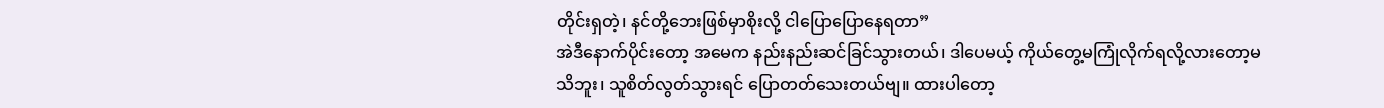တိုင်းရှတဲ့၊ နင်တို့ဘေးဖြစ်မှာစိုးလို့ ငါပြောပြောနေရတာ”
အဲဒီနောက်ပိုင်းတော့ အမေက နည်းနည်းဆင်ခြင်သွားတယ်၊ ဒါပေမယ့် ကိုယ်တွေ့မကြုံလိုက်ရလို့လားတော့မသိဘူး၊ သူစိတ်လွတ်သွားရင် ပြောတတ်သေးတယ်ဗျ။ ထားပါတော့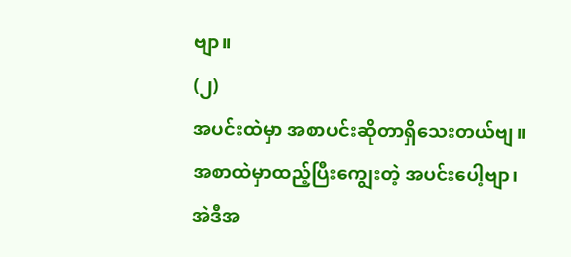ဗျာ။
(၂)
အပင်းထဲမှာ အစာပင်းဆိုတာရှိသေးတယ်ဗျ။ အစာထဲမှာထည့်ပြီးကျွေးတဲ့ အပင်းပေါ့ဗျာ၊ အဲဒီအ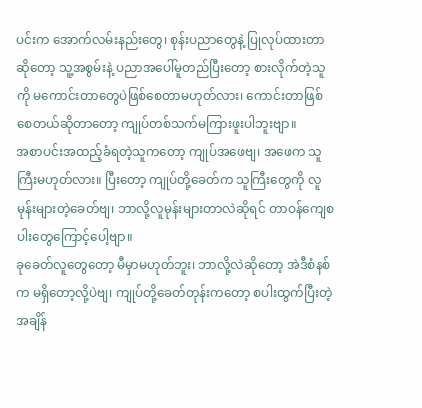ပင်းက အောက်လမ်းနည်းတွေ၊ စုန်းပညာတွေနဲ့ ပြုလုပ်ထားတာဆိုတော့ သူ့အစွမ်းနဲ့ ပညာအပေါ်မူတည်ပြီးတော့ စားလိုက်တဲ့သူကို မကောင်းတာတွေပဲဖြစ်စေတာမဟုတ်လား၊ ကောင်းတာဖြစ်စေတယ်ဆိုတာတော့ ကျုပ်တစ်သက်မကြားဖူးပါဘူးဗျာ။
အစာပင်းအထည့်ခံရတဲ့သူကတော့ ကျုပ်အဖေဗျ၊ အဖေက သူကြီးမဟုတ်လား။ ပြီးတော့ ကျုပ်တို့ခေတ်က သူကြီးတွေကို လူမုန်းများတဲ့ခေတ်ဗျ၊ ဘာလို့လူမုန်းများတာလဲဆိုရင် တာဝန်ကျေစပါးတွေကြောင့်ပေါ့ဗျာ။
ခုခေတ်လူတွေတော့ မီမှာမဟုတ်ဘူး၊ ဘာလို့လဲဆိုတော့ အဲဒီစံနစ်က မရှိတော့လို့ပဲဗျ၊ ကျုပ်တို့ခေတ်တုန်းကတော့ စပါးထွက်ပြီးတဲ့အချိန်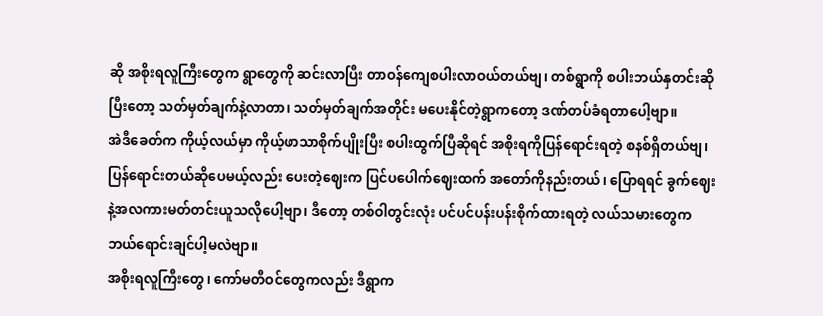ဆို အစိုးရလူကြီးတွေက ရွာတွေကို ဆင်းလာပြီး တာဝန်ကျေစပါးလာဝယ်တယ်ဗျ၊ တစ်ရွာကို စပါးဘယ်နှတင်းဆိုပြီးတော့ သတ်မှတ်ချက်နဲ့လာတာ၊ သတ်မှတ်ချက်အတိုင်း မပေးနိုင်တဲ့ရွာကတော့ ဒဏ်တပ်ခံရတာပေါ့ဗျာ။
အဲဒီခေတ်က ကိုယ့်လယ်မှာ ကိုယ့်ဖာသာစိုက်ပျိုးပြီး စပါးထွက်ပြီဆိုရင် အစိုးရကိုပြန်ရောင်းရတဲ့ စနစ်ရှိတယ်ဗျ၊ ပြန်ရောင်းတယ်ဆိုပေမယ့်လည်း ပေးတဲ့ဈေးက ပြင်ပပေါက်ဈေးထက် အတော်ကိုနည်းတယ်၊ ပြောရရင် ခွက်ဈေးနဲ့အလကားမတ်တင်းယူသလိုပေါ့ဗျာ၊ ဒီတော့ တစ်ဝါတွင်းလုံး ပင်ပင်ပန်းပန်းစိုက်ထားရတဲ့ လယ်သမားတွေက ဘယ်ရောင်းချင်ပါ့မလဲဗျာ။
အစိုးရလူကြီးတွေ၊ ကော်မတီဝင်တွေကလည်း ဒီရွာက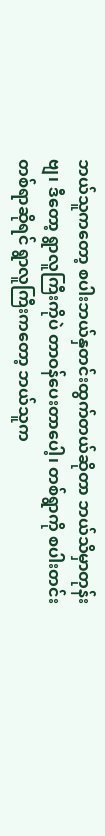ဘယ်သူကတော့ စပါးဘယ်နှတင်းထွက်တယ်ဆိုတာ ဘယ်သိမှာတုန်းဗျ၊ ဒီတော့ ရွာလူကြီးကိုပဲ တာဝန်ပေးတာပေါ့၊ တစ်ရွာကို စပါးတင်းတစ်ရာဆိုရင် ရွာလူကြီးကတော့ ဘယ်သူက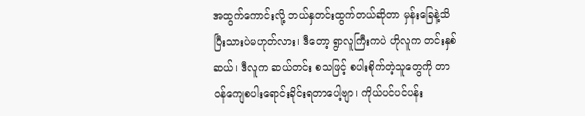အထွက်ကောင်းလို့ ဘယ်နှတင်းထွက်တယ်ဆိုတာ မှန်းခြေနဲ့သိပြီးသားပဲမဟုတ်လား၊ ဒီတော့ ရွာလူကြီးကပဲ ဟိုလူက တင်းနှစ်ဆယ်၊ ဒီလူက ဆယ်တင်း စသဖြင့် စပါးစိုက်တဲ့သူတွေကို တာဝန်ကျေစပါးရောင်းခိုင်းရတာပေါ့ဗျာ၊ ကိုယ်ပင်ပင်ပန်း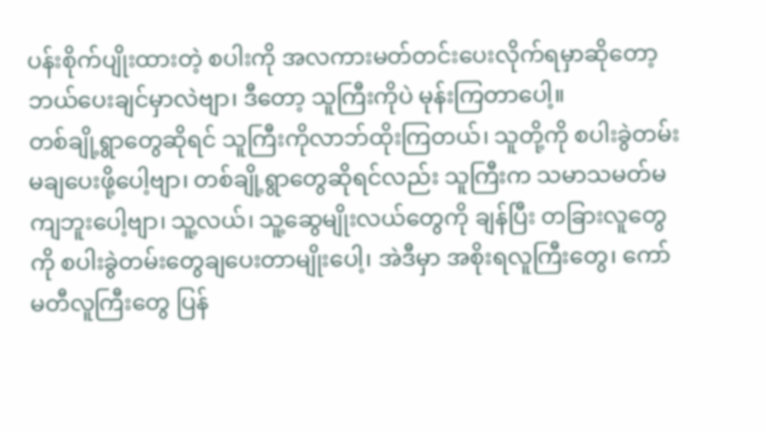ပန်းစိုက်ပျိုးထားတဲ့ စပါးကို အလကားမတ်တင်းပေးလိုက်ရမှာဆိုတော့ ဘယ်ပေးချင်မှာလဲဗျာ၊ ဒီတော့ သူကြီးကိုပဲ မုန်းကြတာပေါ့။
တစ်ချို့ရွာတွေဆိုရင် သူကြီးကိုလာဘ်ထိုးကြတယ်၊ သူတို့ကို စပါးခွဲတမ်းမချပေးဖို့ပေါ့ဗျာ၊ တစ်ချို့ရွာတွေဆိုရင်လည်း သူကြီးက သမာသမတ်မကျဘူးပေါ့ဗျာ၊ သူ့လယ်၊ သူ့ဆွေမျိုးလယ်တွေကို ချန်ပြီး တခြားလူတွေကို စပါးခွဲတမ်းတွေချပေးတာမျိုးပေါ့၊ အဲဒီမှာ အစိုးရလူကြီးတွေ၊ ကော်မတီလူကြီးတွေ ပြန်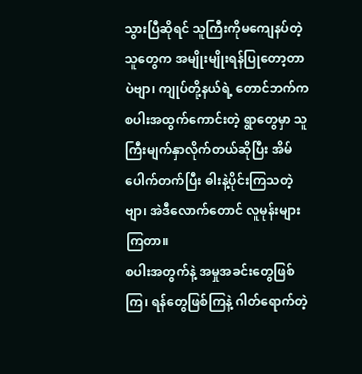သွားပြီဆိုရင် သူကြီးကိုမကျေနပ်တဲ့သူတွေက အမျိုးမျိုးရန်ပြုတော့တာပဲဗျာ၊ ကျုပ်တို့နယ်ရဲ့ တောင်ဘက်က စပါးအထွက်ကောင်းတဲ့ ရွာတွေမှာ သူကြီးမျက်နှာလိုက်တယ်ဆိုပြီး အိမ်ပေါက်တက်ပြီး ဓါးနဲ့ပိုင်းကြသတဲ့ဗျာ၊ အဲဒီလောက်တောင် လူမုန်းများကြတာ။
စပါးအတွက်နဲ့ အမှုအခင်းတွေဖြစ်ကြ၊ ရန်တွေဖြစ်ကြနဲ့ ဂါတ်ရောက်တဲ့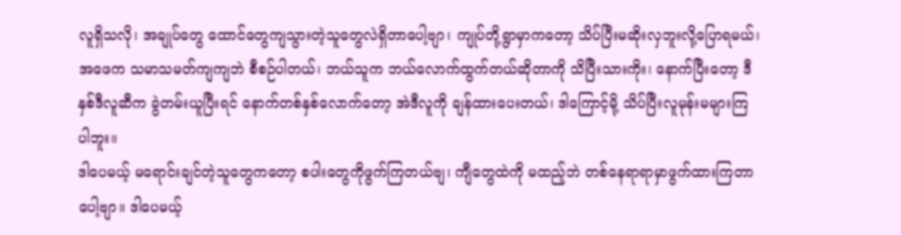လူရှိသလို၊ အချုပ်တွေ ထောင်တွေကျသွားတဲ့သူတွေလဲရှိတာပေါ့ဗျာ၊ ကျုပ်တို့ရွာမှာကတော့ သိပ်ပြီးမဆိုးလှဘူးလို့ပြောရမယ်၊ အဖေက သမာသမတ်ကျကျဘဲ စီစဉ်ပါတယ်၊ ဘယ်သူက ဘယ်လောက်ထွက်တယ်ဆိုတာကို သိပြီးသားကိုး၊ နောက်ပြီးတော့ ဒီနှစ်ဒီလူဆီက ခွဲတမ်းယူပြီးရင် နောက်တစ်နှစ်လောက်တော့ အဲဒီလူကို ချန်ထားပေးတယ်၊ ဒါကြောင့်မို့ သိပ်ပြီးလူမုန်းမများကြပါဘူး။
ဒါပေမယ့် မရောင်းချင်တဲ့သူတွေကတော့ စပါးတွေကိုဖွက်ကြတယ်ဗျ၊ ကျီတွေထဲကို မထည့်ဘဲ တစ်နေရာရာမှာဖွက်ထားကြတာပေါ့ဗျာ။ ဒါပေမယ့်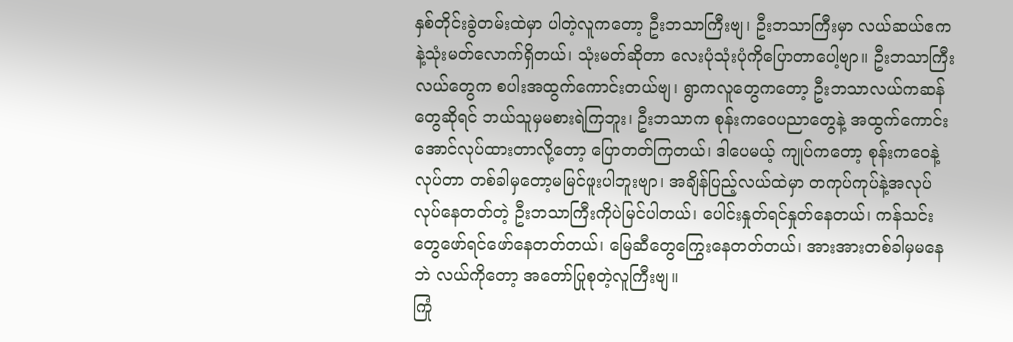နှစ်တိုင်းခွဲတမ်းထဲမှာ ပါတဲ့လူကတော့ ဦးဘသာကြီးဗျ၊ ဦးဘသာကြီးမှာ လယ်ဆယ်ဧကနဲ့သုံးမတ်လောက်ရှိတယ်၊ သုံးမတ်ဆိုတာ လေးပုံသုံးပုံကိုပြောတာပေါ့ဗျာ။ ဦးဘသာကြီးလယ်တွေက စပါးအထွက်ကောင်းတယ်ဗျ၊ ရွာကလူတွေကတော့ ဦးဘသာလယ်ကဆန်တွေဆိုရင် ဘယ်သူမှမစားရဲကြဘူး၊ ဦးဘသာက စုန်းကဝေပညာတွေနဲ့ အထွက်ကောင်းအောင်လုပ်ထားတာလို့တော့ ပြောတတ်ကြတယ်၊ ဒါပေမယ့် ကျုပ်ကတော့ စုန်းကဝေနဲ့လုပ်တာ တစ်ခါမှတော့မမြင်ဖူးပါဘူးဗျာ၊ အချိန်ပြည့်လယ်ထဲမှာ တကုပ်ကုပ်နဲ့အလုပ်လုပ်နေတတ်တဲ့ ဦးဘသာကြီးကိုပဲမြင်ပါတယ်၊ ပေါင်းနှုတ်ရင်နှုတ်နေတယ်၊ ကန်သင်းတွေဖော်ရင်ဖော်နေတတ်တယ်၊ မြေဆီတွေကြွေးနေတတ်တယ်၊ အားအားတစ်ခါမှမနေဘဲ လယ်ကိုတော့ အတော်ပြုစုတဲ့လူကြီးဗျ။
ကြုံ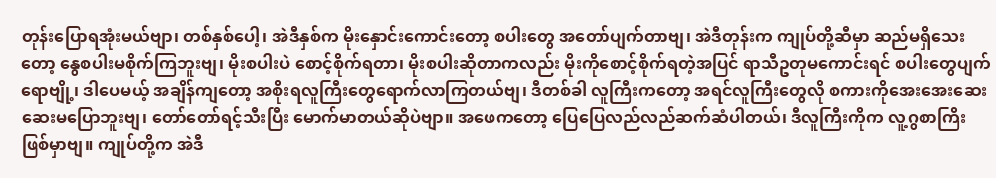တုန်းပြောရအုံးမယ်ဗျာ၊ တစ်နှစ်ပေါ့၊ အဲဒီနှစ်က မိုးနှောင်းကောင်းတော့ စပါးတွေ အတော်ပျက်တာဗျ၊ အဲဒီတုန်းက ကျုပ်တို့ဆီမှာ ဆည်မရှိသေးတော့ နွေစပါးမစိုက်ကြဘူးဗျ၊ မိုးစပါးပဲ စောင့်စိုက်ရတာ၊ မိုးစပါးဆိုတာကလည်း မိုးကိုစောင့်စိုက်ရတဲ့အပြင် ရာသီဥတုမကောင်းရင် စပါးတွေပျက်ရောဗျို့၊ ဒါပေမယ့် အချိန်ကျတော့ အစိုးရလူကြီးတွေရောက်လာကြတယ်ဗျ၊ ဒီတစ်ခါ လူကြီးကတော့ အရင်လူကြီးတွေလို စကားကိုအေးအေးဆေးဆေးမပြောဘူးဗျ၊ တော်တော်ရင့်သီးပြီး မောက်မာတယ်ဆိုပဲဗျာ။ အဖေကတော့ ပြေပြေလည်လည်ဆက်ဆံပါတယ်၊ ဒီလူကြီးကိုက လူ့ဂွစာကြိးဖြစ်မှာဗျ။ ကျုပ်တို့က အဲဒီ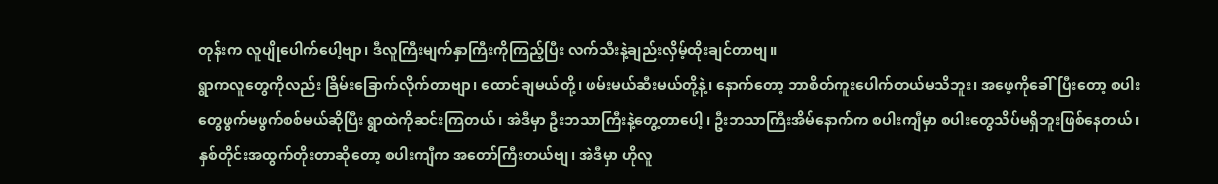တုန်းက လူပျိုပေါက်ပေါ့ဗျာ၊ ဒီလူကြီးမျက်နှာကြီးကိုကြည့်ပြီး လက်သီးနဲ့ချည်းလှိမ့်ထိုးချင်တာဗျ။
ရွာကလူတွေကိုလည်း ခြိမ်းခြောက်လိုက်တာဗျာ၊ ထောင်ချမယ်တို့၊ ဖမ်းမယ်ဆီးမယ်တို့နဲ့၊ နောက်တော့ ဘာစိတ်ကူးပေါက်တယ်မသိဘူး၊ အဖေ့ကိုခေါ်ပြီးတော့ စပါးတွေဖွက်မဖွက်စစ်မယ်ဆိုပြီး ရွာထဲကိုဆင်းကြတယ်၊ အဲဒီမှာ ဦးဘသာကြီးနဲ့တွေ့တာပေါ့၊ ဦးဘသာကြီးအိမ်နောက်က စပါးကျီမှာ စပါးတွေသိပ်မရှိဘူးဖြစ်နေတယ်၊ နှစ်တိုင်းအထွက်တိုးတာဆိုတော့ စပါးကျီက အတော်ကြီးတယ်ဗျ၊ အဲဒီမှာ ဟိုလူ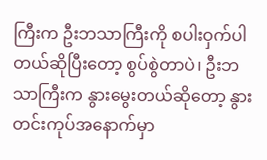ကြီးက ဦးဘသာကြီးကို စပါးဝှက်ပါတယ်ဆိုပြီးတော့ စွပ်စွဲတာပဲ၊ ဦးဘသာကြီးက နွားမွေးတယ်ဆိုတော့ နွားတင်းကုပ်အနောက်မှာ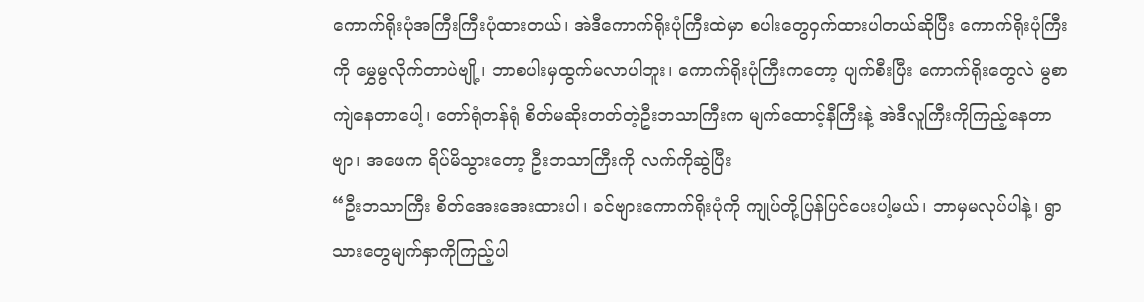ကောက်ရိုးပုံအကြီးကြီးပုံထားတယ်၊ အဲဒီကောက်ရိုးပုံကြီးထဲမှာ စပါးတွေဝှက်ထားပါတယ်ဆိုပြီး ကောက်ရိုးပုံကြီးကို မွှေမွလိုက်တာပဲဗျို့၊ ဘာစပါးမှထွက်မလာပါဘူး၊ ကောက်ရိုးပုံကြီးကတော့ ပျက်စီးပြီး ကောက်ရိုးတွေလဲ မွစာကျဲနေတာပေါ့၊ တော်ရုံတန်ရုံ စိတ်မဆိုးတတ်တဲ့ဦးဘသာကြီးက မျက်ထောင့်နီကြီးနဲ့ အဲဒီလူကြီးကိုကြည့်နေတာဗျာ၊ အဖေက ရိပ်မိသွားတော့ ဦးဘသာကြီးကို လက်ကိုဆွဲပြီး
“ဦးဘသာကြီး စိတ်အေးအေးထားပါ၊ ခင်ဗျားကောက်ရိုးပုံကို ကျုပ်တို့ပြန်ပြင်ပေးပါ့မယ်၊ ဘာမှမလုပ်ပါနဲ့၊ ရွာသားတွေမျက်နှာကိုကြည့်ပါ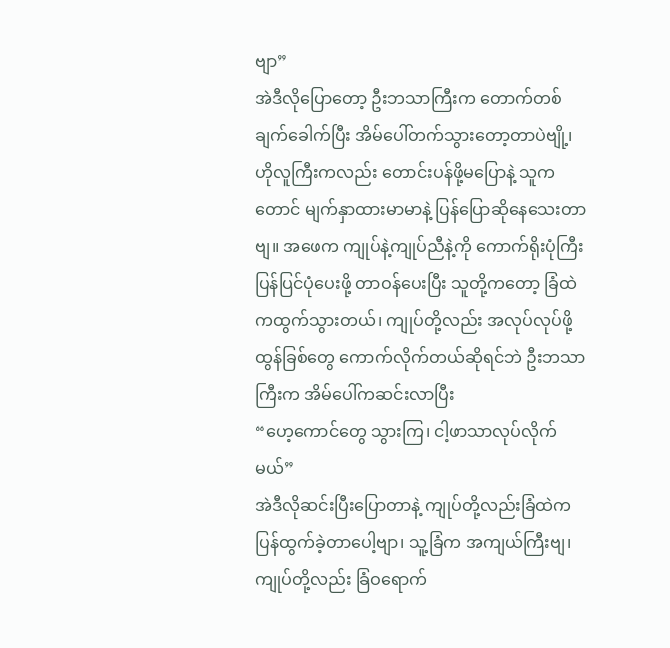ဗျာ”
အဲဒီလိုပြောတော့ ဦးဘသာကြီးက တောက်တစ်ချက်ခေါက်ပြီး အိမ်ပေါ်တက်သွားတော့တာပဲဗျို့၊ ဟိုလူကြီးကလည်း တောင်းပန်ဖို့မပြောနဲ့ သူကတောင် မျက်နှာထားမာမာနဲ့ ပြန်ပြောဆိုနေသေးတာဗျ။ အဖေက ကျုပ်နဲ့ကျုပ်ညီနဲ့ကို ကောက်ရိုးပုံကြီးပြန်ပြင်ပုံပေးဖို့ တာဝန်ပေးပြီး သူတို့ကတော့ ခြံထဲကထွက်သွားတယ်၊ ကျုပ်တို့လည်း အလုပ်လုပ်ဖို့ ထွန်ခြစ်တွေ ကောက်လိုက်တယ်ဆိုရင်ဘဲ ဦးဘသာကြီးက အိမ်ပေါ်ကဆင်းလာပြီး
“ဟေ့ကောင်တွေ သွားကြ၊ ငါ့ဖာသာလုပ်လိုက်မယ်”
အဲဒီလိုဆင်းပြီးပြောတာနဲ့ ကျုပ်တို့လည်းခြံထဲက ပြန်ထွက်ခဲ့တာပေါ့ဗျာ၊ သူ့ခြံက အကျယ်ကြီးဗျ၊ ကျုပ်တို့လည်း ခြံဝရောက်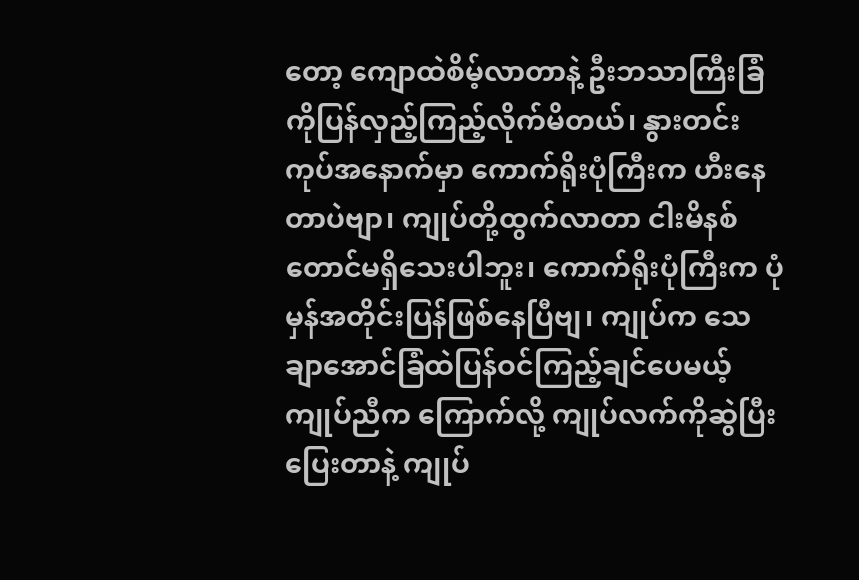တော့ ကျောထဲစိမ့်လာတာနဲ့ ဦးဘသာကြီးခြံကိုပြန်လှည့်ကြည့်လိုက်မိတယ်၊ နွားတင်းကုပ်အနောက်မှာ ကောက်ရိုးပုံကြီးက ဟီးနေတာပဲဗျာ၊ ကျုပ်တို့ထွက်လာတာ ငါးမိနစ်တောင်မရှိသေးပါဘူး၊ ကောက်ရိုးပုံကြီးက ပုံမှန်အတိုင်းပြန်ဖြစ်နေပြီဗျ၊ ကျုပ်က သေချာအောင်ခြံထဲပြန်ဝင်ကြည့်ချင်ပေမယ့် ကျုပ်ညီက ကြောက်လို့ ကျုပ်လက်ကိုဆွဲပြီးပြေးတာနဲ့ ကျုပ်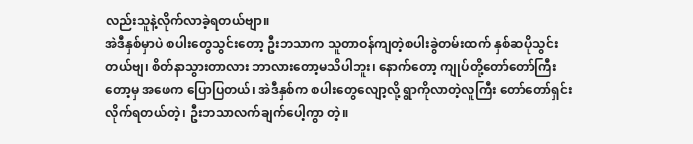လည်းသူနဲ့လိုက်လာခဲ့ရတယ်ဗျာ။
အဲဒီနှစ်မှာပဲ စပါးတွေသွင်းတော့ ဦးဘသာက သူတာဝန်ကျတဲ့စပါးခွဲတမ်းထက် နှစ်ဆပိုသွင်းတယ်ဗျ၊ စိတ်နာသွားတာလား ဘာလားတော့မသိပါဘူး၊ နောက်တော့ ကျုပ်တို့တော်တော်ကြီးတော့မှ အဖေက ပြောပြတယ်၊ အဲဒီနှစ်က စပါးတွေလျော့လို့ ရွာကိုလာတဲ့လူကြီး တော်တော်ရှင်းလိုက်ရတယ်တဲ့၊ ဦးဘသာလက်ချက်ပေါ့ကွာ တဲ့။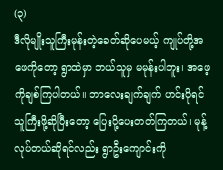(၃)
ဒီလိုမျိုးသူကြီးမုန်းတဲ့ခေတ်ဆိုပေမယ့် ကျုပ်တို့အဖေကိုတော့ ရွာထဲမှာ ဘယ်သူမှ မမုန်းပါဘူး၊ အဖေ့ကိုချစ်ကြပါတယ်။ ဘာလေးချက်ချက် ဟင်းပိုရင် သူကြီးဖို့ဆိုပြီးတော့ ပြေးပို့ပေးတတ်ကြတယ်၊ မုန့်လုပ်တယ်ဆိုရင်လည်း ရွာဦးကျောင်းကို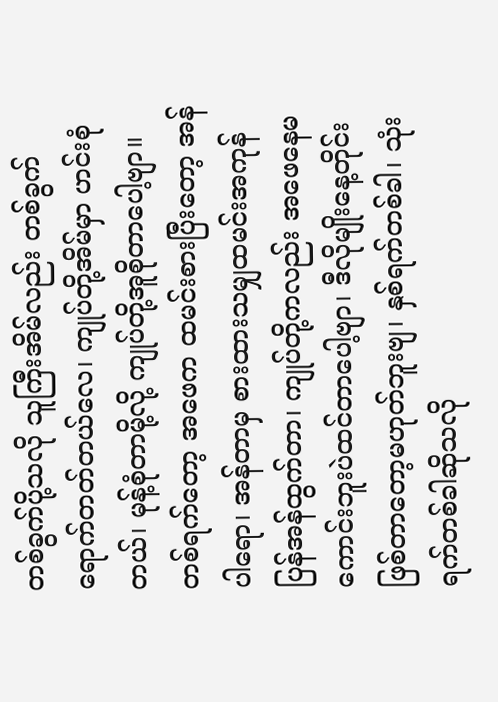တစ်ခွက်ပို့သလို သူကြီးအိမ်လည်း တစ်ခွက်ရောက်တတ်တယ်လေ၊ ကျုပ်တို့အိမ်မှာ ဟင်းစုံတယ်၊ မုန့်စုံတာမို့လို့ ကျုပ်တို့အူစိုတာပေါ့ဗျာ။
တစ်ရက်တော့ အဖေက ထမင်းစားပြီးတော့ အန်ပါရော၊ အန်တာမှ စားထားသမျှထမင်းအကုန်ပြန်အန်ထွက်တာ၊ ကျုပ်တို့ကလည်း အဖေနေမကောင်းဘူးပဲထင်တာပေါ့ဗျာ၊ ဒီလိုမျိုးနေ့တိုင်းဖြစ်တာတော့မဟုတ်ဘူးဗျ၊ နှစ်ရက်တစ်ခါ၊ သုံးရက်တစ်ခါဆိုသလို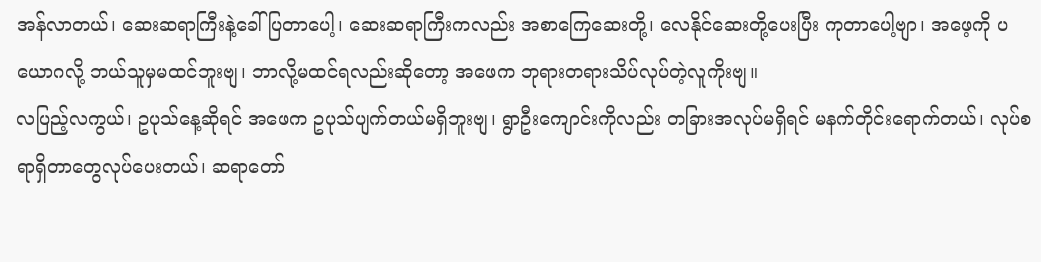အန်လာတယ်၊ ဆေးဆရာကြီးနဲ့ခေါ်ပြတာပေါ့၊ ဆေးဆရာကြီးကလည်း အစာကြေဆေးတို့၊ လေနိုင်ဆေးတို့ပေးပြီး ကုတာပေါ့ဗျာ၊ အဖေ့ကို ပယောဂလို့ ဘယ်သူမှမထင်ဘူးဗျ၊ ဘာလို့မထင်ရလည်းဆိုတော့ အဖေက ဘုရားတရားသိပ်လုပ်တဲ့လူကိုးဗျ။
လပြည့်လကွယ်၊ ဥပုသ်နေ့ဆိုရင် အဖေက ဥပုသ်ပျက်တယ်မရှိဘူးဗျ၊ ရွာဦးကျောင်းကိုလည်း တခြားအလုပ်မရှိရင် မနက်တိုင်းရောက်တယ်၊ လုပ်စရာရှိတာတွေလုပ်ပေးတယ်၊ ဆရာတော်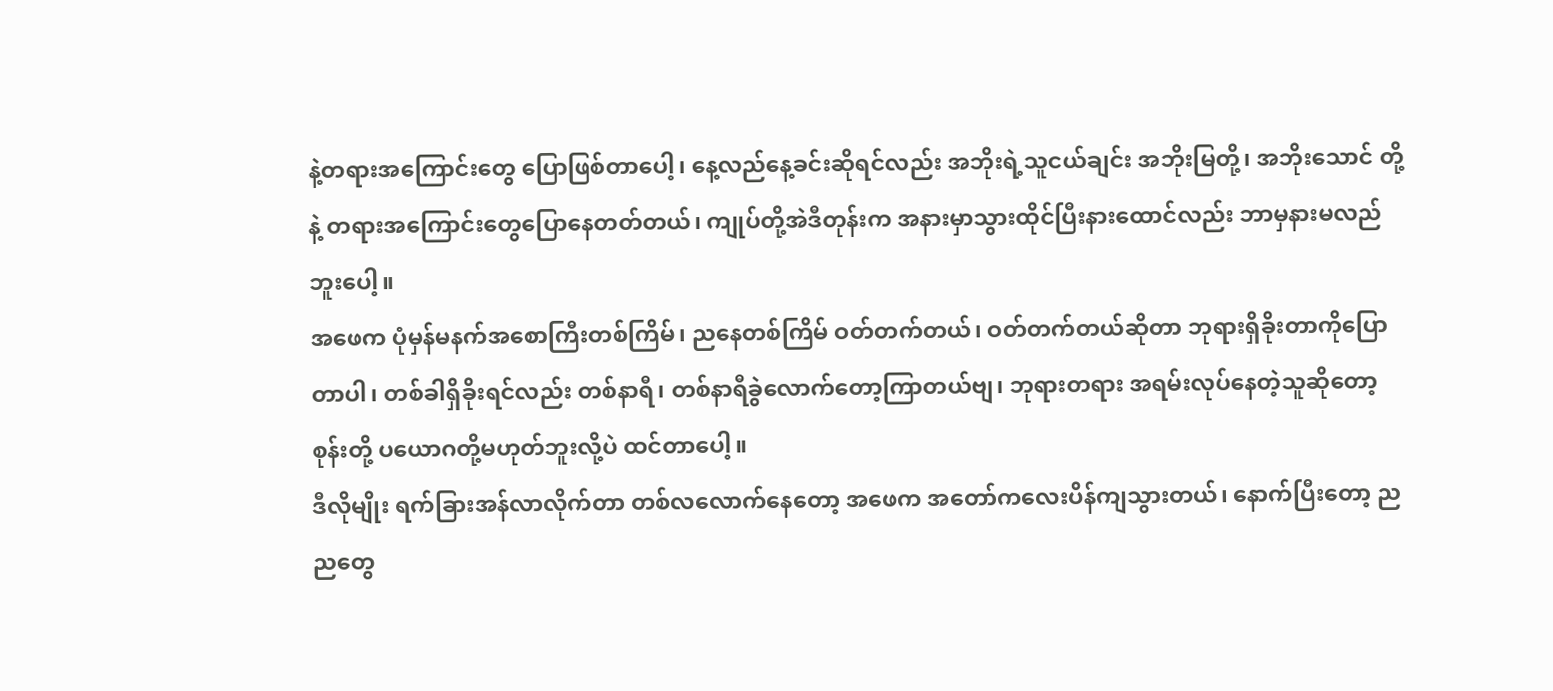နဲ့တရားအကြောင်းတွေ ပြောဖြစ်တာပေါ့၊ နေ့လည်နေ့ခင်းဆိုရင်လည်း အဘိုးရဲ့သူငယ်ချင်း အဘိုးမြတို့၊ အဘိုးသောင် တို့နဲ့ တရားအကြောင်းတွေပြောနေတတ်တယ်၊ ကျုပ်တို့အဲဒီတုန်းက အနားမှာသွားထိုင်ပြီးနားထောင်လည်း ဘာမှနားမလည်ဘူးပေါ့။
အဖေက ပုံမှန်မနက်အစောကြီးတစ်ကြိမ်၊ ညနေတစ်ကြိမ် ဝတ်တက်တယ်၊ ဝတ်တက်တယ်ဆိုတာ ဘုရားရှိခိုးတာကိုပြောတာပါ၊ တစ်ခါရှိခိုးရင်လည်း တစ်နာရီ၊ တစ်နာရီခွဲလောက်တော့ကြာတယ်ဗျ၊ ဘုရားတရား အရမ်းလုပ်နေတဲ့သူဆိုတော့ စုန်းတို့ ပယောဂတို့မဟုတ်ဘူးလို့ပဲ ထင်တာပေါ့။
ဒီလိုမျိုး ရက်ခြားအန်လာလိုက်တာ တစ်လလောက်နေတော့ အဖေက အတော်ကလေးပိန်ကျသွားတယ်၊ နောက်ပြီးတော့ ညညတွေ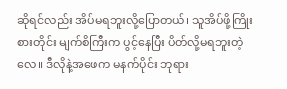ဆိုရင်လည်း အိပ်မရဘူးလို့ပြောတယ်၊ သူအိပ်ဖို့ကြိုးစားတိုင်း မျက်စိကြီးက ပွင့်နေပြီး ပိတ်လို့မရဘူးတဲ့လေ။ ဒီလိုနဲ့အဖေက မနက်ပိုင်း ဘုရား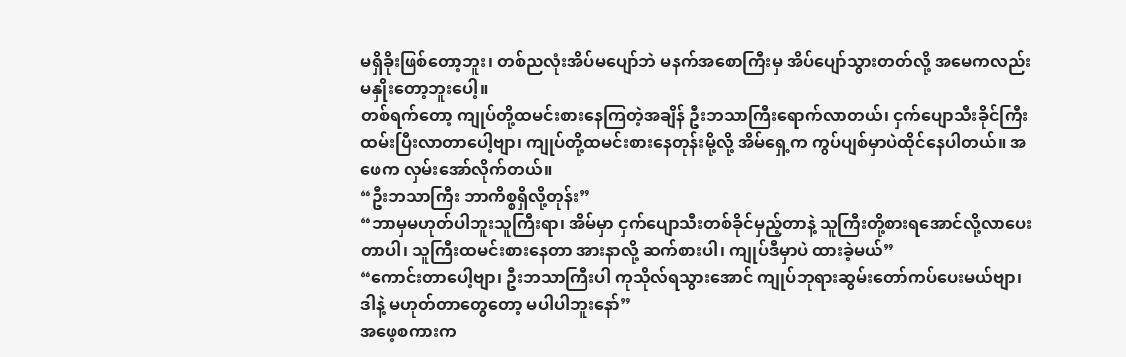မရှိခိုးဖြစ်တော့ဘူး၊ တစ်ညလုံးအိပ်မပျော်ဘဲ မနက်အစောကြီးမှ အိပ်ပျော်သွားတတ်လို့ အမေကလည်း မနှိုးတော့ဘူးပေါ့။
တစ်ရက်တော့ ကျုပ်တို့ထမင်းစားနေကြတဲ့အချိန် ဦးဘသာကြီးရောက်လာတယ်၊ ငှက်ပျောသီးခိုင်ကြီး ထမ်းပြီးလာတာပေါ့ဗျာ၊ ကျုပ်တို့ထမင်းစားနေတုန်းမို့လို့ အိမ်ရှေ့က ကွပ်ပျစ်မှာပဲထိုင်နေပါတယ်။ အဖေက လှမ်းအော်လိုက်တယ်။
“ဦးဘသာကြီး ဘာကိစ္စရှိလို့တုန်း”
“ဘာမှမဟုတ်ပါဘူးသူကြီးရာ၊ အိမ်မှာ ငှက်ပျောသီးတစ်ခိုင်မှည့်တာနဲ့ သူကြီးတို့စားရအောင်လို့လာပေးတာပါ၊ သူကြီးထမင်းစားနေတာ အားနာလို့ ဆက်စားပါ၊ ကျုပ်ဒီမှာပဲ ထားခဲ့မယ်”
“ကောင်းတာပေါ့ဗျာ၊ ဦးဘသာကြီးပါ ကုသိုလ်ရသွားအောင် ကျုပ်ဘုရားဆွမ်းတော်ကပ်ပေးမယ်ဗျာ၊ ဒါနဲ့ မဟုတ်တာတွေတော့ မပါပါဘူးနော်”
အဖေ့စကားက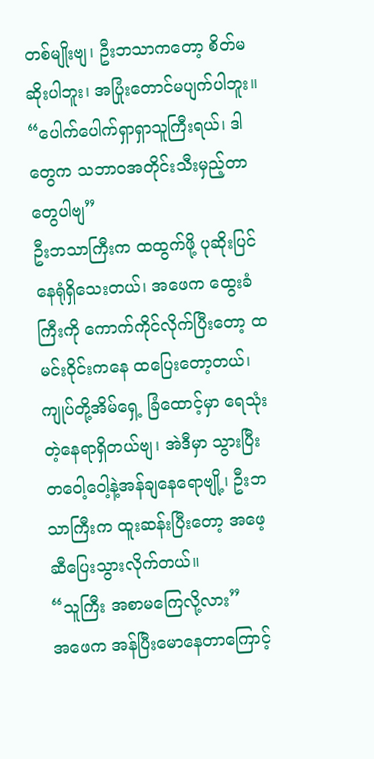တစ်မျိုးဗျ၊ ဦးဘသာကတော့ စိတ်မဆိုးပါဘူး၊ အပြုံးတောင်မပျက်ပါဘူး။
“ပေါက်ပေါက်ရှာရှာသူကြီးရယ်၊ ဒါတွေက သဘာဝအတိုင်းသီးမှည့်တာတွေပါဗျ”
ဦးဘသာကြီးက ထထွက်ဖို့ ပုဆိုးပြင်နေရုံရှိသေးတယ်၊ အဖေက ထွေးခံကြီးကို ကောက်ကိုင်လိုက်ပြီးတော့ ထမင်းဝိုင်းကနေ ထပြေးတော့တယ်၊ ကျုပ်တို့အိမ်ရှေ့ ခြံထောင့်မှာ ရေသုံးတဲ့နေရာရှိတယ်ဗျ၊ အဲဒီမှာ သွားပြီး တဝေါ့ဝေါ့နဲ့အန်ချနေရောဗျို့၊ ဦးဘသာကြီးက ထူးဆန်းပြီးတော့ အဖေ့ဆီပြေးသွားလိုက်တယ်။
“သူကြီး အစာမကြေလို့လား”
အဖေက အန်ပြီးမောနေတာကြောင့်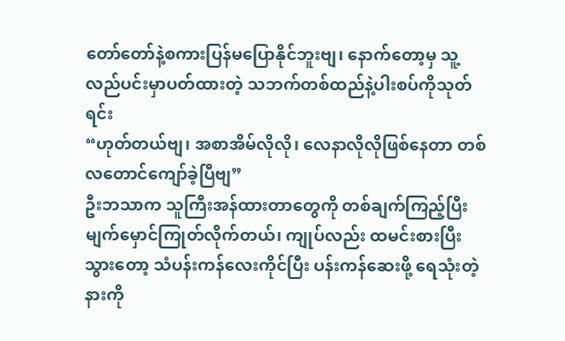တော်တော်နဲ့စကားပြန်မပြောနိုင်ဘူးဗျ၊ နောက်တော့မှ သူ့လည်ပင်းမှာပတ်ထားတဲ့ သဘက်တစ်ထည်နဲ့ပါးစပ်ကိုသုတ်ရင်း
“ဟုတ်တယ်ဗျ၊ အစာအိမ်လိုလို၊ လေနာလိုလိုဖြစ်နေတာ တစ်လတောင်ကျော်ခဲ့ပြီဗျ”
ဦးဘသာက သူကြီးအန်ထားတာတွေကို တစ်ချက်ကြည့်ပြီး မျက်မှောင်ကြုတ်လိုက်တယ်၊ ကျုပ်လည်း ထမင်းစားပြီးသွားတော့ သံပန်းကန်လေးကိုင်ပြီး ပန်းကန်ဆေးဖို့ ရေသုံးတဲ့နားကို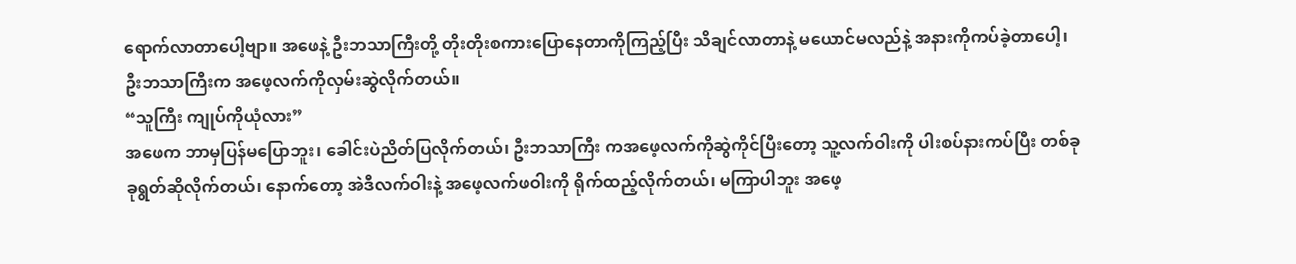ရောက်လာတာပေါ့ဗျာ။ အဖေနဲ့ ဦးဘသာကြီးတို့ တိုးတိုးစကားပြောနေတာကိုကြည့်ပြီး သိချင်လာတာနဲ့ မယောင်မလည်နဲ့ အနားကိုကပ်ခဲ့တာပေါ့၊ ဦးဘသာကြီးက အဖေ့လက်ကိုလှမ်းဆွဲလိုက်တယ်။
“သူကြီး ကျုပ်ကိုယုံလား”
အဖေက ဘာမှပြန်မပြောဘူး၊ ခေါင်းပဲညိတ်ပြလိုက်တယ်၊ ဦးဘသာကြီး ကအဖေ့လက်ကိုဆွဲကိုင်ပြီးတော့ သူ့လက်ဝါးကို ပါးစပ်နားကပ်ပြီး တစ်ခုခုရွတ်ဆိုလိုက်တယ်၊ နောက်တော့ အဲဒီလက်ဝါးနဲ့ အဖေ့လက်ဖဝါးကို ရိုက်ထည့်လိုက်တယ်၊ မကြာပါဘူး အဖေ့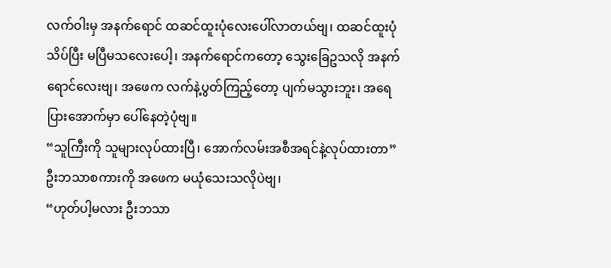လက်ဝါးမှ အနက်ရောင် ထဆင်ထူးပုံလေးပေါ်လာတယ်ဗျ၊ ထဆင်ထူးပုံ သိပ်ပြီး မပြီမသလေးပေါ့၊ အနက်ရောင်ကတော့ သွေးခြေဥသလို အနက်ရောင်လေးဗျ၊ အဖေက လက်နဲ့ပွတ်ကြည့်တော့ ပျက်မသွားဘူး၊ အရေပြားအောက်မှာ ပေါ်နေတဲ့ပုံဗျ။
“သူကြီးကို သူများလုပ်ထားပြီ၊ အောက်လမ်းအစီအရင်နဲ့လုပ်ထားတာ”
ဦးဘသာစကားကို အဖေက မယုံသေးသလိုပဲဗျ၊
“ဟုတ်ပါ့မလား ဦးဘသာ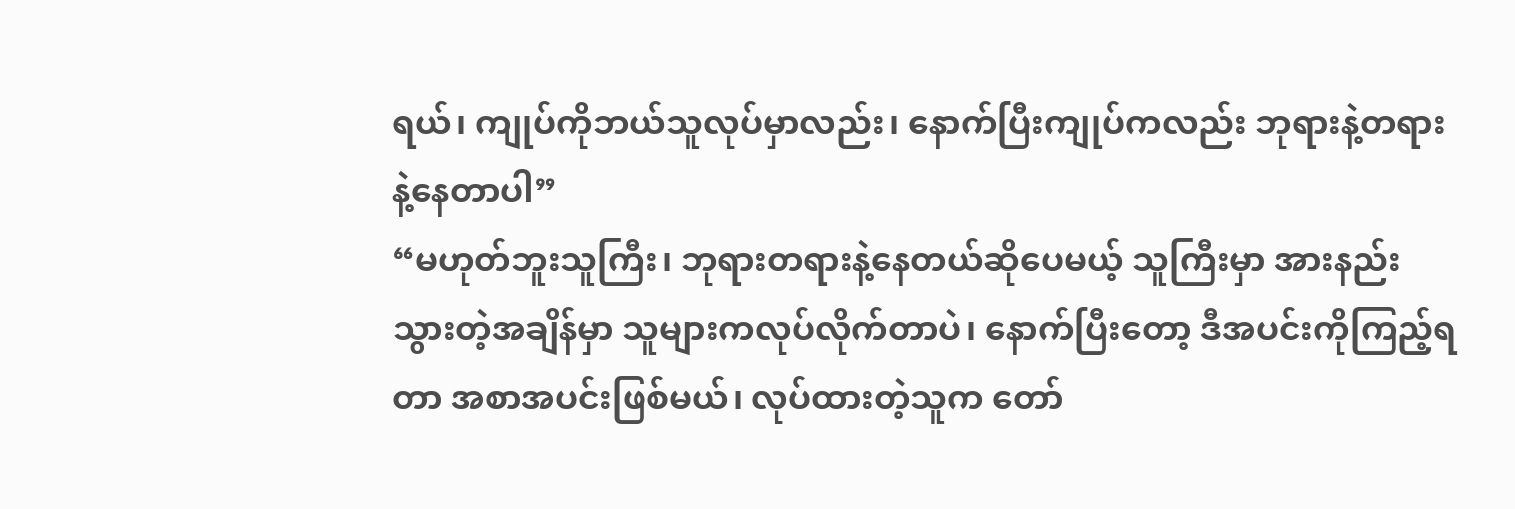ရယ်၊ ကျုပ်ကိုဘယ်သူလုပ်မှာလည်း၊ နောက်ပြီးကျုပ်ကလည်း ဘုရားနဲ့တရားနဲ့နေတာပါ”
“မဟုတ်ဘူးသူကြီး၊ ဘုရားတရားနဲ့နေတယ်ဆိုပေမယ့် သူကြီးမှာ အားနည်းသွားတဲ့အချိန်မှာ သူများကလုပ်လိုက်တာပဲ၊ နောက်ပြီးတော့ ဒီအပင်းကိုကြည့်ရတာ အစာအပင်းဖြစ်မယ်၊ လုပ်ထားတဲ့သူက တော်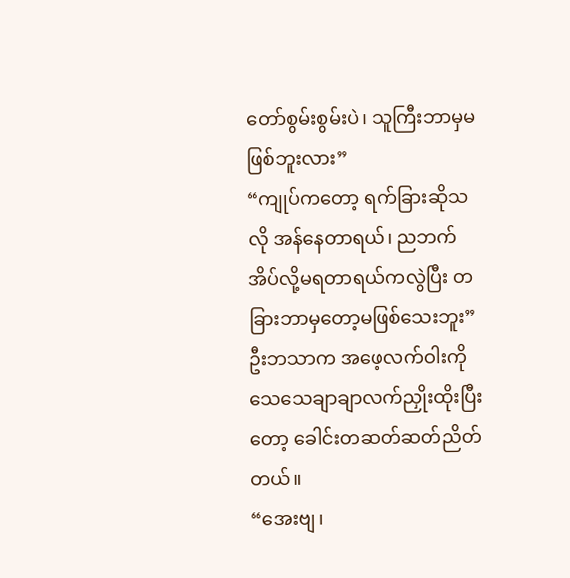တော်စွမ်းစွမ်းပဲ၊ သူကြီးဘာမှမဖြစ်ဘူးလား”
“ကျုပ်ကတော့ ရက်ခြားဆိုသလို အန်နေတာရယ်၊ ညဘက်အိပ်လို့မရတာရယ်ကလွဲပြီး တခြားဘာမှတော့မဖြစ်သေးဘူး”
ဦးဘသာက အဖေ့လက်ဝါးကို သေသေချာချာလက်ညှိုးထိုးပြီးတော့ ခေါင်းတဆတ်ဆတ်ညိတ်တယ်။
“အေးဗျ၊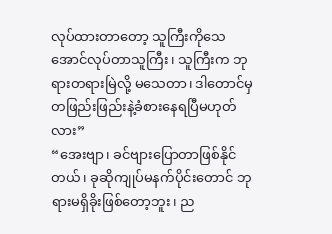လုပ်ထားတာတော့ သူကြီးကိုသေအောင်လုပ်တာသူကြီး၊ သူကြီးက ဘုရားတရားမြဲလို့ မသေတာ၊ ဒါတောင်မှ တဖြည်းဖြည်းနဲ့ခံစားနေရပြီမဟုတ်လား”
“အေးဗျာ၊ ခင်ဗျားပြောတာဖြစ်နိုင်တယ်၊ ခုဆိုကျုပ်မနက်ပိုင်းတောင် ဘုရားမရှိခိုးဖြစ်တော့ဘူး၊ ည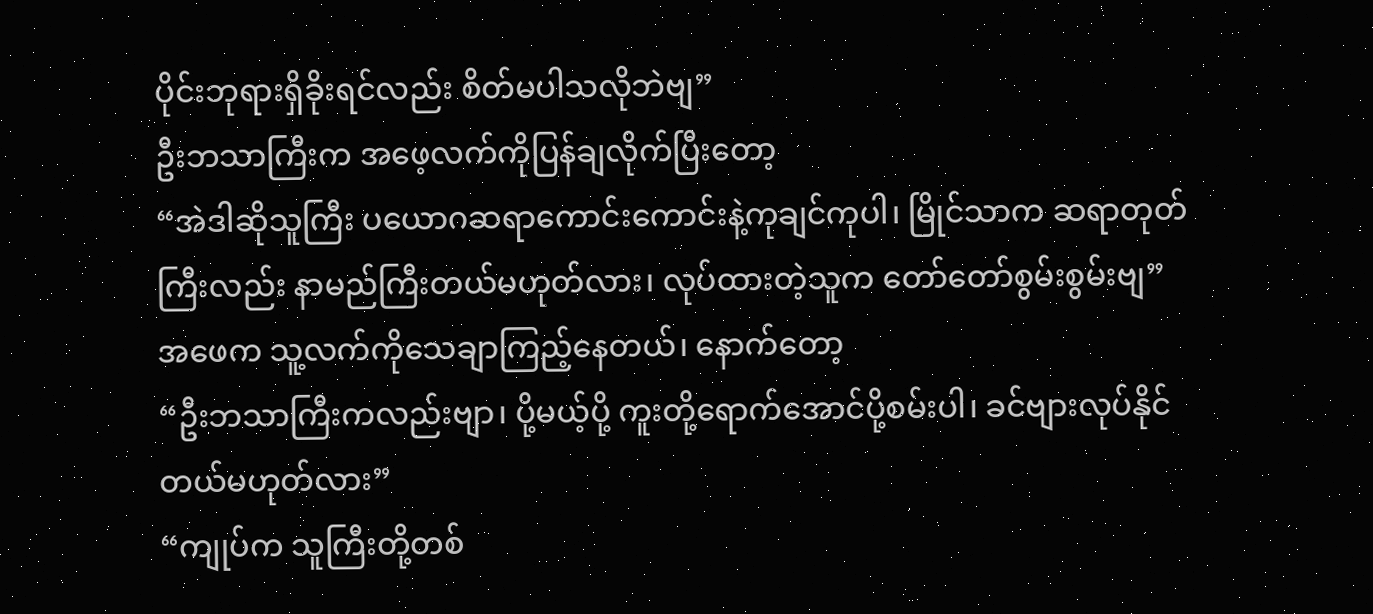ပိုင်းဘုရားရှိခိုးရင်လည်း စိတ်မပါသလိုဘဲဗျ”
ဦးဘသာကြီးက အဖေ့လက်ကိုပြန်ချလိုက်ပြီးတော့
“အဲဒါဆိုသူကြီး ပယောဂဆရာကောင်းကောင်းနဲ့ကုချင်ကုပါ၊ မြိုင်သာက ဆရာတုတ်ကြီးလည်း နာမည်ကြီးတယ်မဟုတ်လား၊ လုပ်ထားတဲ့သူက တော်တော်စွမ်းစွမ်းဗျ”
အဖေက သူ့လက်ကိုသေချာကြည့်နေတယ်၊ နောက်တော့
“ဦးဘသာကြီးကလည်းဗျာ၊ ပို့မယ့်ပို့ ကူးတို့ရောက်အောင်ပို့စမ်းပါ၊ ခင်ဗျားလုပ်နိုင်တယ်မဟုတ်လား”
“ကျုပ်က သူကြီးတို့တစ်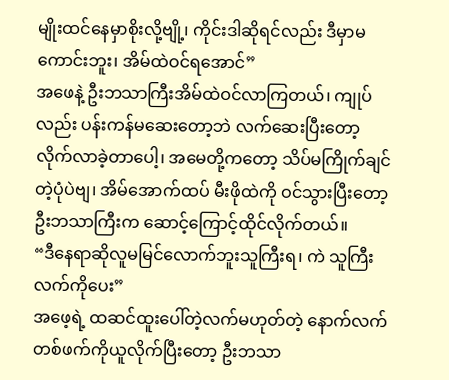မျိုးထင်နေမှာစိုးလို့ဗျို့၊ ကိုင်းဒါဆိုရင်လည်း ဒီမှာမကောင်းဘူး၊ အိမ်ထဲဝင်ရအောင်”
အဖေနဲ့ ဦးဘသာကြီးအိမ်ထဲဝင်လာကြတယ်၊ ကျုပ်လည်း ပန်းကန်မဆေးတော့ဘဲ လက်ဆေးပြီးတော့ လိုက်လာခဲ့တာပေါ့၊ အမေတို့ကတော့ သိပ်မကြိုက်ချင်တဲ့ပုံပဲဗျ၊ အိမ်အောက်ထပ် မီးဖိုထဲကို ဝင်သွားပြီးတော့ ဦးဘသာကြီးက ဆောင့်ကြောင့်ထိုင်လိုက်တယ်။
“ဒီနေရာဆိုလူမမြင်လောက်ဘူးသူကြီးရ၊ ကဲ သူကြီးလက်ကိုပေး”
အဖေ့ရဲ့ ထဆင်ထူးပေါ်တဲ့လက်မဟုတ်တဲ့ နောက်လက်တစ်ဖက်ကိုယူလိုက်ပြီးတော့ ဦးဘသာ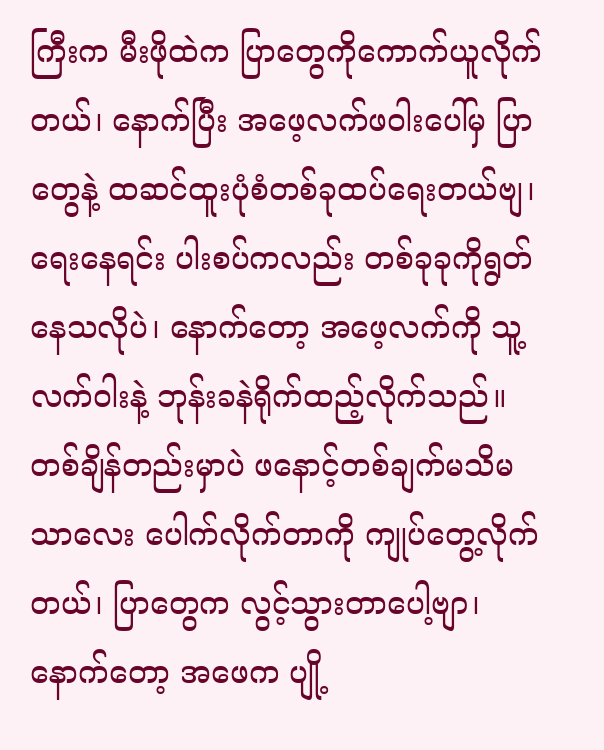ကြီးက မီးဖိုထဲက ပြာတွေကိုကောက်ယူလိုက်တယ်၊ နောက်ပြီး အဖေ့လက်ဖဝါးပေါ်မှ ပြာတွေနဲ့ ထဆင်ထူးပုံစံတစ်ခုထပ်ရေးတယ်ဗျ၊ ရေးနေရင်း ပါးစပ်ကလည်း တစ်ခုခုကိုရွတ်နေသလိုပဲ၊ နောက်တော့ အဖေ့လက်ကို သူ့လက်ဝါးနဲ့ ဘုန်းခနဲရိုက်ထည့်လိုက်သည်။ တစ်ချိန်တည်းမှာပဲ ဖနောင့်တစ်ချက်မသိမသာလေး ပေါက်လိုက်တာကို ကျုပ်တွေ့လိုက်တယ်၊ ပြာတွေက လွင့်သွားတာပေါ့ဗျာ၊ နောက်တော့ အဖေက ပျို့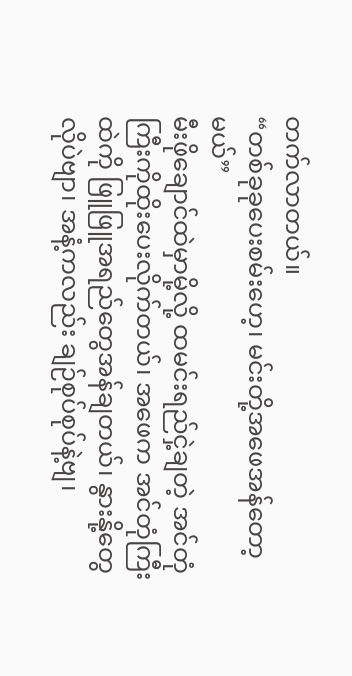တက်လာတယ်။
“တစ်ခုခုပေးစမ်းဟေ့၊ မင်းတို့အဖေအန်တော့မယ်”
မီးဖိုချောင်ထဲမှာမို့လို့ ထမင်းရည်ငှဲ့ချတဲ့ အင်တုံကြီးကိုထိုးပေးလိုက်တယ်၊ အဖေက အင်တုံကြီးထဲကို ဖြူဖြူအရည်တွေအန်ချတယ်၊ နွားနို့တွေလိုပဲဗျာ၊ အနံ့ကလည်း ချဉ်စုပ်စုပ်နဲ့ဗျ၊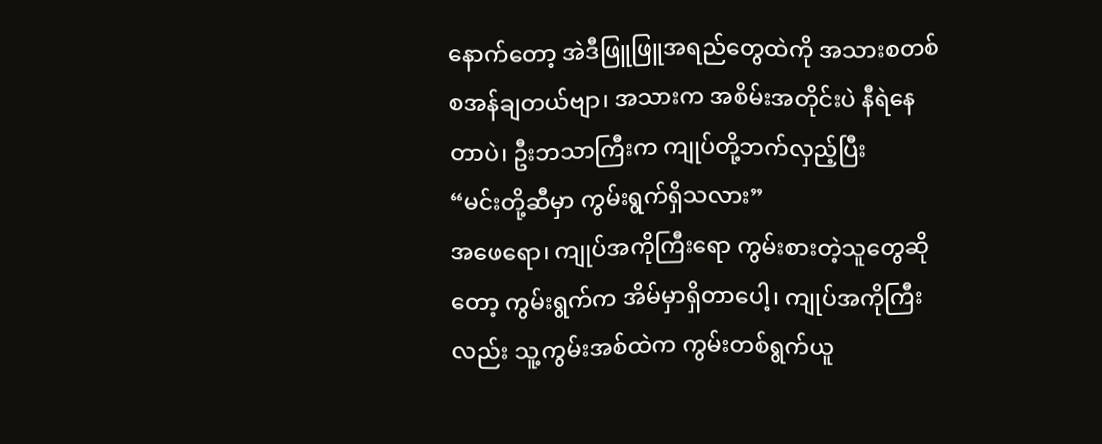နောက်တော့ အဲဒီဖြူဖြူအရည်တွေထဲကို အသားစတစ်စအန်ချတယ်ဗျာ၊ အသားက အစိမ်းအတိုင်းပဲ နီရဲနေတာပဲ၊ ဦးဘသာကြီးက ကျုပ်တို့ဘက်လှည့်ပြီး
“မင်းတို့ဆီမှာ ကွမ်းရွက်ရှိသလား”
အဖေရော၊ ကျုပ်အကိုကြီးရော ကွမ်းစားတဲ့သူတွေဆိုတော့ ကွမ်းရွက်က အိမ်မှာရှိတာပေါ့၊ ကျုပ်အကိုကြီးလည်း သူ့ကွမ်းအစ်ထဲက ကွမ်းတစ်ရွက်ယူ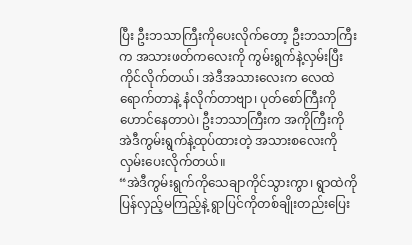ပြီး ဦးဘသာကြီးကိုပေးလိုက်တော့ ဦးဘသာကြီးက အသားဖတ်ကလေးကို ကွမ်းရွက်နဲ့လှမ်းပြီးကိုင်လိုက်တယ်၊ အဲဒီအသားလေးက လေထဲရောက်တာနဲ့ နံလိုက်တာဗျာ၊ ပုတ်စော်ကြီးကို ဟောင်နေတာပဲ၊ ဦးဘသာကြီးက အကိုကြီးကို အဲဒီကွမ်းရွက်နဲ့ထုပ်ထားတဲ့ အသားစလေးကိုလှမ်းပေးလိုက်တယ်။
“အဲဒီကွမ်းရွက်ကိုသေချာကိုင်သွားကွာ၊ ရွာထဲကိုပြန်လှည့်မကြည့်နဲ့ ရွာပြင်ကိုတစ်ချိုးတည်းပြေး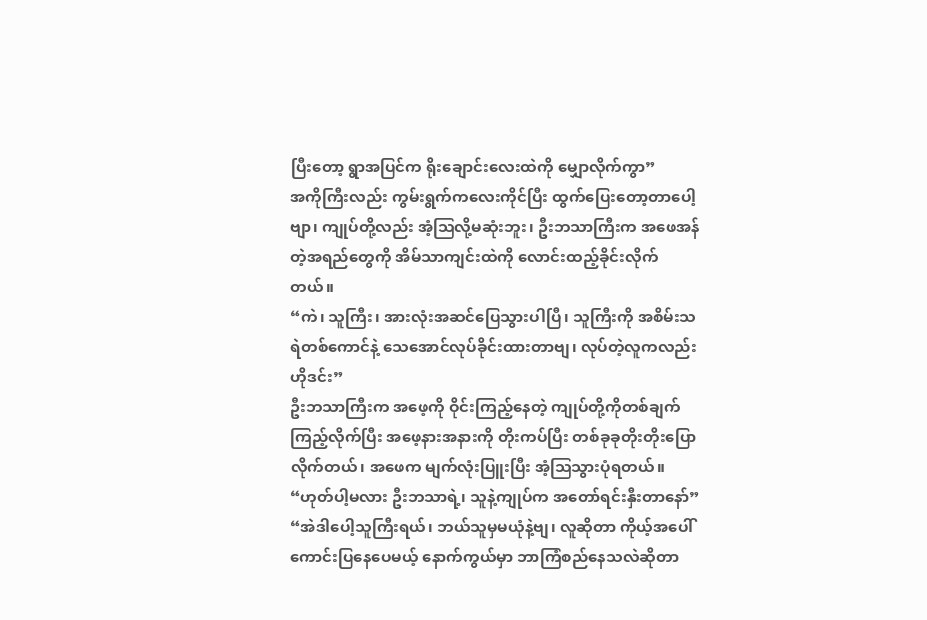ပြီးတော့ ရွာအပြင်က ရိုးချောင်းလေးထဲကို မျှောလိုက်ကွာ”
အကိုကြီးလည်း ကွမ်းရွက်ကလေးကိုင်ပြီး ထွက်ပြေးတော့တာပေါ့ဗျာ၊ ကျုပ်တို့လည်း အံ့ဩလို့မဆုံးဘူး၊ ဦးဘသာကြီးက အဖေအန်တဲ့အရည်တွေကို အိမ်သာကျင်းထဲကို လောင်းထည့်ခိုင်းလိုက်တယ်။
“ကဲ၊ သူကြီး၊ အားလုံးအဆင်ပြေသွားပါပြီ၊ သူကြီးကို အစိမ်းသရဲတစ်ကောင်နဲ့ သေအောင်လုပ်ခိုင်းထားတာဗျ၊ လုပ်တဲ့လူကလည်း ဟိုဒင်း”
ဦးဘသာကြီးက အဖေ့ကို ဝိုင်းကြည့်နေတဲ့ ကျုပ်တို့ကိုတစ်ချက်ကြည့်လိုက်ပြီး အဖေ့နားအနားကို တိုးကပ်ပြီး တစ်ခုခုတိုးတိုးပြောလိုက်တယ်၊ အဖေက မျက်လုံးပြူးပြီး အံ့ဩသွားပုံရတယ်။
“ဟုတ်ပါ့မလား ဦးဘသာရဲ့၊ သူနဲ့ကျုပ်က အတော်ရင်းနှီးတာနော်”
“အဲဒါပေါ့သူကြီးရယ်၊ ဘယ်သူမှမယုံနဲ့ဗျ၊ လူဆိုတာ ကိုယ့်အပေါ်ကောင်းပြနေပေမယ့် နောက်ကွယ်မှာ ဘာကြံစည်နေသလဲဆိုတာ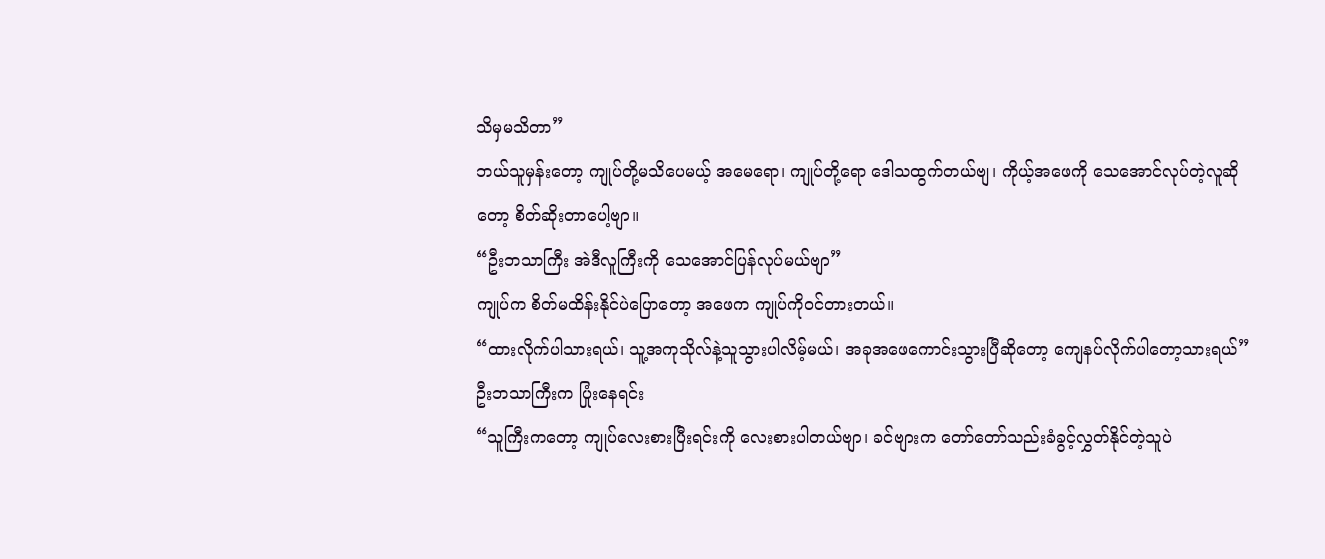သိမှမသိတာ”
ဘယ်သူမှန်းတော့ ကျုပ်တို့မသိပေမယ့် အမေရော၊ ကျုပ်တို့ရော ဒေါသထွက်တယ်ဗျ၊ ကိုယ့်အဖေကို သေအောင်လုပ်တဲ့လူဆိုတော့ စိတ်ဆိုးတာပေါ့ဗျာ။
“ဦးဘသာကြီး အဲဒီလူကြီးကို သေအောင်ပြန်လုပ်မယ်ဗျာ”
ကျုပ်က စိတ်မထိန်းနိုင်ပဲပြောတော့ အဖေက ကျုပ်ကိုဝင်တားတယ်။
“ထားလိုက်ပါသားရယ်၊ သူ့အကုသိုလ်နဲ့သူသွားပါလိမ့်မယ်၊ အခုအဖေကောင်းသွားပြီဆိုတော့ ကျေနပ်လိုက်ပါတော့သားရယ်”
ဦးဘသာကြီးက ပြုံးနေရင်း
“သူကြီးကတော့ ကျုပ်လေးစားပြီးရင်းကို လေးစားပါတယ်ဗျာ၊ ခင်ဗျားက တော်တော်သည်းခံခွင့်လွှတ်နိုင်တဲ့သူပဲ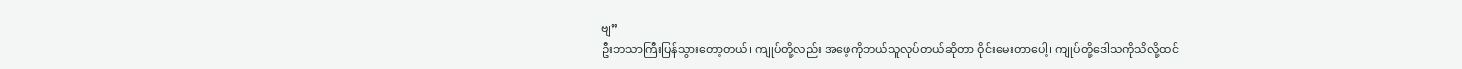ဗျ”
ဦးဘသာကြီးပြန်သွားတော့တယ်၊ ကျုပ်တို့လည်း အဖေ့ကိုဘယ်သူလုပ်တယ်ဆိုတာ ဝိုင်းမေးတာပေါ့၊ ကျုပ်တို့ဒေါသကိုသိလို့ထင်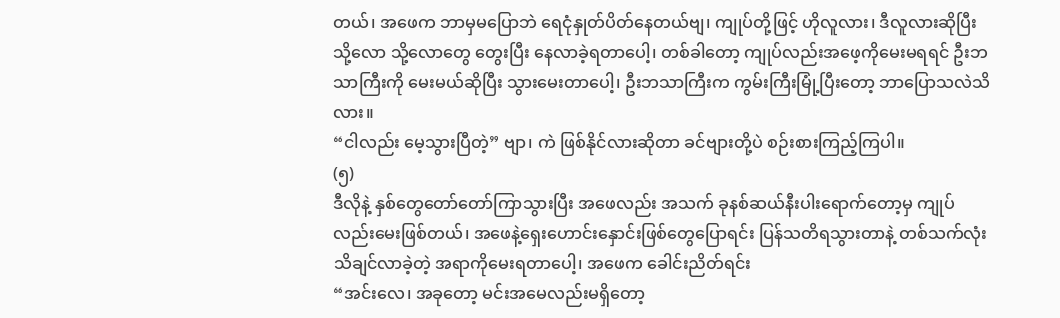တယ်၊ အဖေက ဘာမှမပြောဘဲ ရေငုံနှုတ်ပိတ်နေတယ်ဗျ၊ ကျုပ်တို့ဖြင့် ဟိုလူလား၊ ဒီလူလားဆိုပြီး သို့လော သို့လောတွေ တွေးပြီး နေလာခဲ့ရတာပေါ့၊ တစ်ခါတော့ ကျုပ်လည်းအဖေ့ကိုမေးမရရင် ဦးဘသာကြီးကို မေးမယ်ဆိုပြီး သွားမေးတာပေါ့၊ ဦးဘသာကြီးက ကွမ်းကြီးမြုံ့ပြီးတော့ ဘာပြောသလဲသိလား။
“ငါလည်း မေ့သွားပြီတဲ့” ဗျာ၊ ကဲ ဖြစ်နိုင်လားဆိုတာ ခင်ဗျားတို့ပဲ စဉ်းစားကြည့်ကြပါ။
(၅)
ဒီလိုနဲ့ နှစ်တွေတော်တော်ကြာသွားပြီး အဖေလည်း အသက် ခုနစ်ဆယ်နီးပါးရောက်တော့မှ ကျုပ်လည်းမေးဖြစ်တယ်၊ အဖေနဲ့ရှေးဟောင်းနှောင်းဖြစ်တွေပြောရင်း ပြန်သတိရသွားတာနဲ့ တစ်သက်လုံးသိချင်လာခဲ့တဲ့ အရာကိုမေးရတာပေါ့၊ အဖေက ခေါင်းညိတ်ရင်း
“အင်းလေ၊ အခုတော့ မင်းအမေလည်းမရှိတော့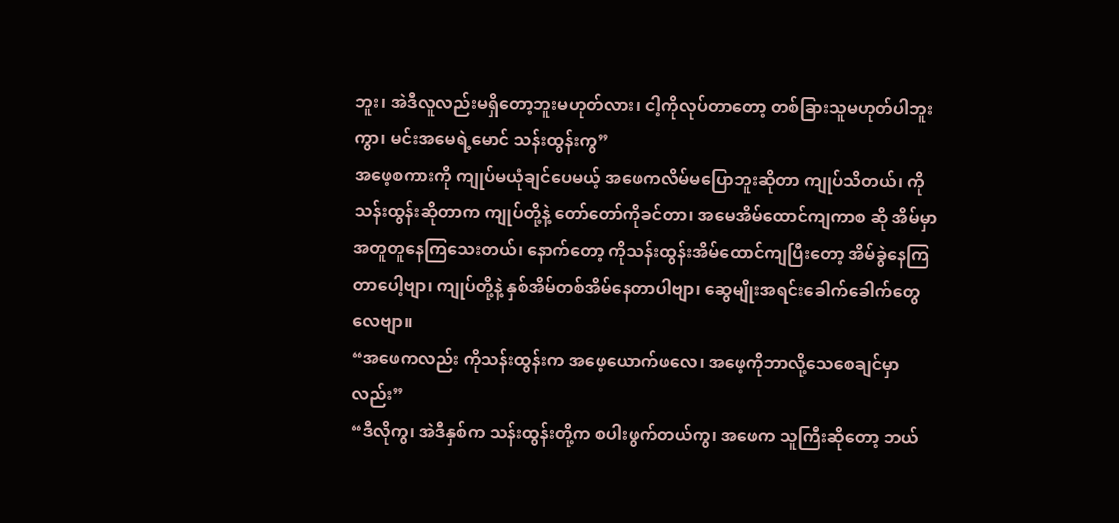ဘူး၊ အဲဒီလူလည်းမရှိတော့ဘူးမဟုတ်လား၊ ငါ့ကိုလုပ်တာတော့ တစ်ခြားသူမဟုတ်ပါဘူးကွာ၊ မင်းအမေရဲ့မောင် သန်းထွန်းကွ”
အဖေ့စကားကို ကျုပ်မယုံချင်ပေမယ့် အဖေကလိမ်မပြောဘူးဆိုတာ ကျုပ်သိတယ်၊ ကိုသန်းထွန်းဆိုတာက ကျုပ်တို့နဲ့ တော်တော်ကိုခင်တာ၊ အမေအိမ်ထောင်ကျကာစ ဆို အိမ်မှာအတူတူနေကြသေးတယ်၊ နောက်တော့ ကိုသန်းထွန်းအိမ်ထောင်ကျပြီးတော့ အိမ်ခွဲနေကြတာပေါ့ဗျာ၊ ကျုပ်တို့နဲ့ နှစ်အိမ်တစ်အိမ်နေတာပါဗျာ၊ ဆွေမျိုးအရင်းခေါက်ခေါက်တွေလေဗျာ။
“အဖေကလည်း ကိုသန်းထွန်းက အဖေ့ယောက်ဖလေ၊ အဖေ့ကိုဘာလို့သေစေချင်မှာလည်း”
“ဒီလိုကွ၊ အဲဒီနှစ်က သန်းထွန်းတို့က စပါးဖွက်တယ်ကွ၊ အဖေက သူကြီးဆိုတော့ ဘယ်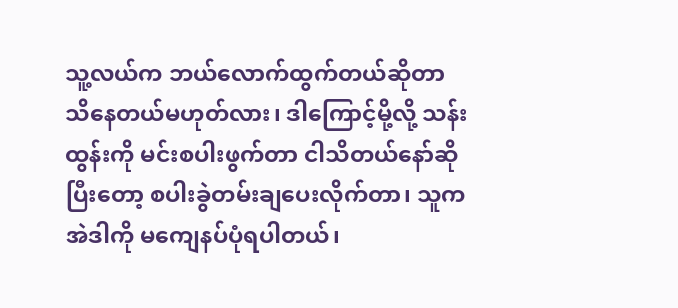သူ့လယ်က ဘယ်လောက်ထွက်တယ်ဆိုတာ သိနေတယ်မဟုတ်လား၊ ဒါကြောင့်မို့လို့ သန်းထွန်းကို မင်းစပါးဖွက်တာ ငါသိတယ်နော်ဆိုပြီးတော့ စပါးခွဲတမ်းချပေးလိုက်တာ၊ သူက အဲဒါကို မကျေနပ်ပုံရပါတယ်၊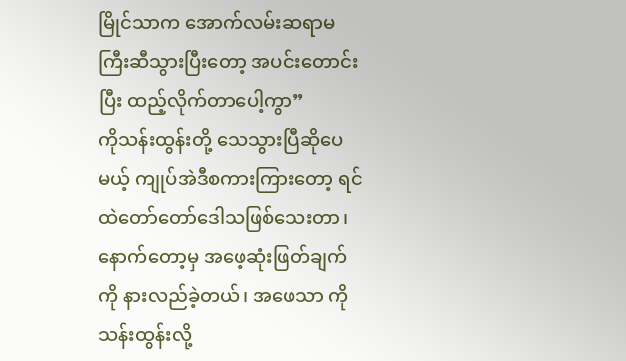မြိုင်သာက အောက်လမ်းဆရာမကြီးဆီသွားပြီးတော့ အပင်းတောင်းပြီး ထည့်လိုက်တာပေါ့ကွာ”
ကိုသန်းထွန်းတို့ သေသွားပြီဆိုပေမယ့် ကျုပ်အဲဒီစကားကြားတော့ ရင်ထဲတော်တော်ဒေါသဖြစ်သေးတာ၊ နောက်တော့မှ အဖေ့ဆုံးဖြတ်ချက်ကို နားလည်ခဲ့တယ်၊ အဖေသာ ကိုသန်းထွန်းလို့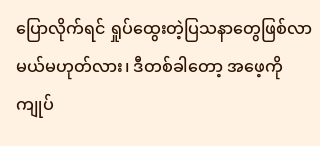ပြောလိုက်ရင် ရှုပ်ထွေးတဲ့ပြသနာတွေဖြစ်လာမယ်မဟုတ်လား၊ ဒီတစ်ခါတော့ အဖေ့ကိုကျုပ်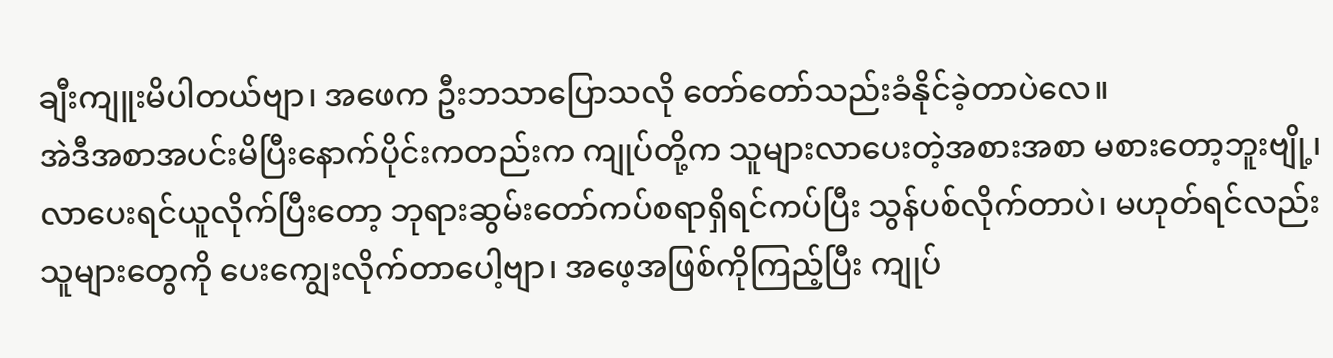ချီးကျူးမိပါတယ်ဗျာ၊ အဖေက ဦးဘသာပြောသလို တော်တော်သည်းခံနိုင်ခဲ့တာပဲလေ။
အဲဒီအစာအပင်းမိပြီးနောက်ပိုင်းကတည်းက ကျုပ်တို့က သူများလာပေးတဲ့အစားအစာ မစားတော့ဘူးဗျို့၊ လာပေးရင်ယူလိုက်ပြီးတော့ ဘုရားဆွမ်းတော်ကပ်စရာရှိရင်ကပ်ပြီး သွန်ပစ်လိုက်တာပဲ၊ မဟုတ်ရင်လည်း သူများတွေကို ပေးကျွေးလိုက်တာပေါ့ဗျာ၊ အဖေ့အဖြစ်ကိုကြည့်ပြီး ကျုပ်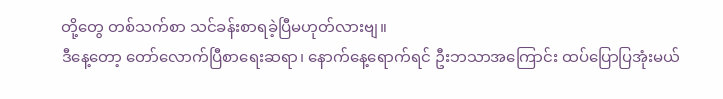တို့တွေ တစ်သက်စာ သင်ခန်းစာရခဲ့ပြီမဟုတ်လားဗျ။
ဒီနေ့တော့ တော်လောက်ပြီစာရေးဆရာ၊ နောက်နေ့ရောက်ရင် ဦးဘသာအကြောင်း ထပ်ပြောပြအုံးမယ်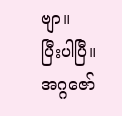ဗျာ။
ပြီးပါပြီ။
အဂ္ဂဇော်